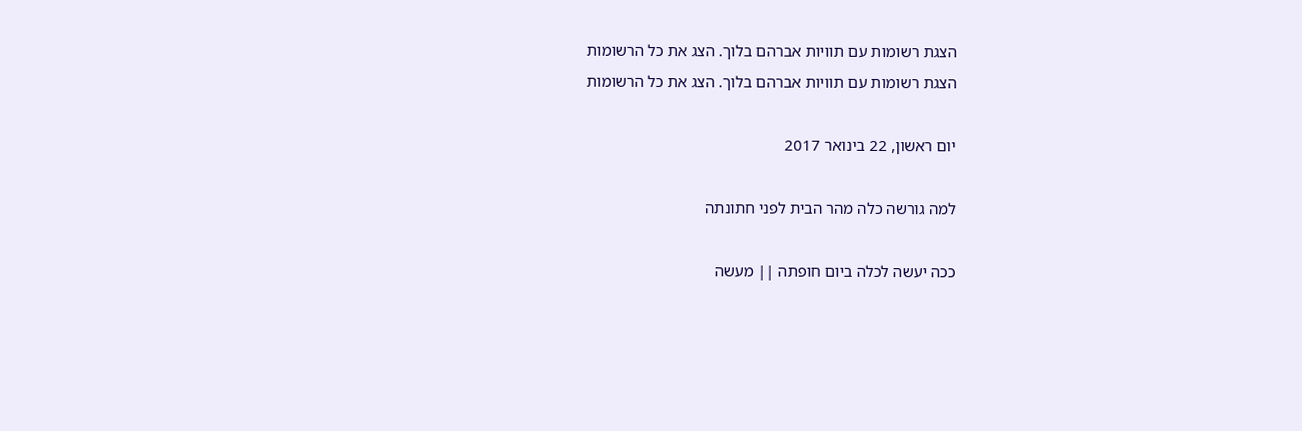הצגת רשומות עם תוויות אברהם בלוך. הצג את כל הרשומות
הצגת רשומות עם תוויות אברהם בלוך. הצג את כל הרשומות

יום ראשון, 22 בינואר 2017

למה גורשה כלה מהר הבית לפני חתונתה

ככה יעשה לכלה ביום חופתה || מעשה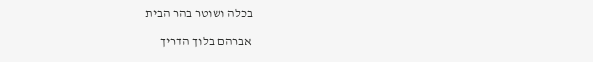בכלה ושוטר בהר הבית

אברהם בלוך הדריך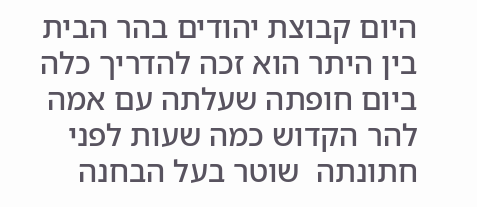היום קבוצת יהודים בהר הבית  בין היתר הוא זכה להדריך כלה ביום חופתה שעלתה עם אמה להר הקדוש כמה שעות לפני חתונתה  שוטר בעל הבחנה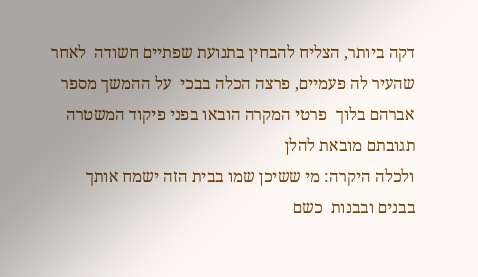דקה ביותר, הצליח להבחין בתנועת שפתיים חשודה  לאחר שהעיר לה פעמיים, פרצה הכלה בבכי  על ההמשך מספר אברהם בלוך  פרטי המקרה הובאו בפני פיקוד המשטרה  תגובתם מובאת להלן
ולכלה היקרה: מי ששיכן שמו בבית הזה ישמח אותך בבנים ובבנות  כשם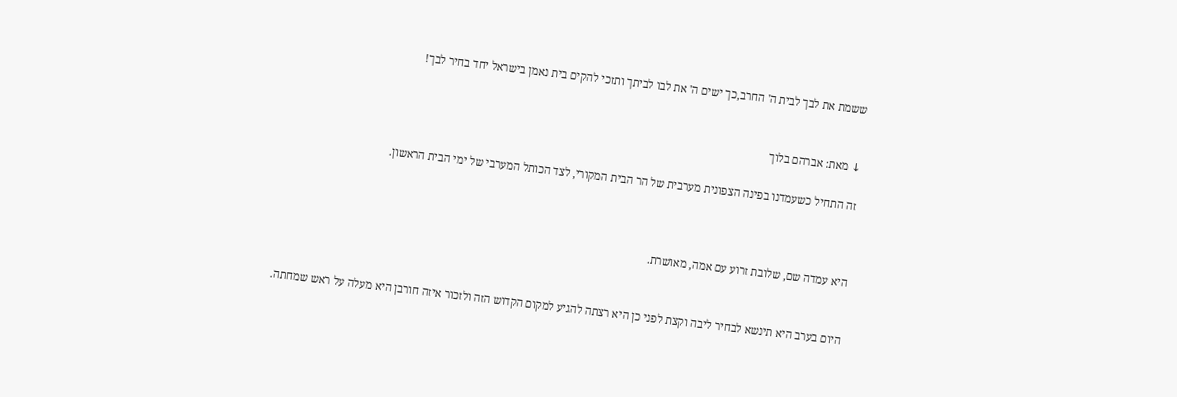ששמת את לבך לבית ה' החרב,כך ישים ה' את לבו לביתך ותזכי להקים בית נאמן בישראל יחד בחיר לבך!


↓ מאת: אברהם בלוך

זה התחיל כשעמדנו בפינה הצפונית מערבית של הר הבית המקורי, לצד הכותל המערבי של ימי הבית הראשון.



היא עמדה שם, שלובת זרוע עם אמה, מאושרת.


היום בערב היא תינשא לבחיר ליבה וקצת לפני כן היא רצתה להגיע למקום הקדוש הזה ולזכור איזה חורבן היא מעלה על ראש שמחתה.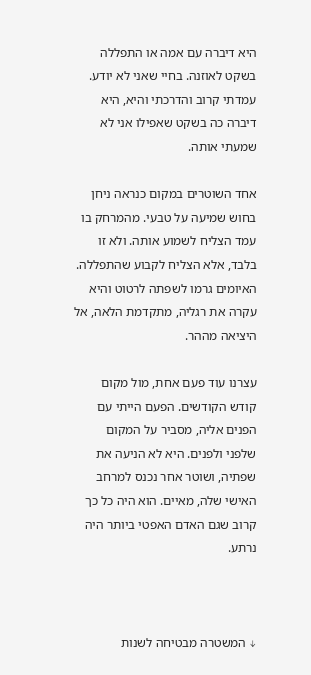היא דיברה עם אמה או התפללה בשקט לאוזנה. בחיי שאני לא יודע. עמדתי קרוב והדרכתי והיא, היא דיברה כה בשקט שאפילו אני לא שמעתי אותה.

אחד השוטרים במקום כנראה ניחן בחוש שמיעה על טבעי. מהמרחק בו עמד הצליח לשמוע אותה. ולא זו בלבד, אלא הצליח לקבוע שהתפללה. האיומים גרמו לשפתה לרטוט והיא עקרה את רגליה, מתקדמת הלאה, אל היציאה מההר.

עצרנו עוד פעם אחת, מול מקום קודש הקודשים. הפעם הייתי עם הפנים אליה, מסביר על המקום שלפני ולפנים. היא לא הניעה את שפתיה, ושוטר אחר נכנס למרחב האישי שלה, מאיים. הוא היה כל כך קרוב שגם האדם האפטי ביותר היה נרתע.



↓ המשטרה מבטיחה לשנות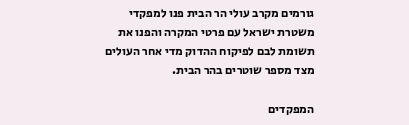גורמים מקרב עולי הר הבית פנו למפקדי משטרת ישראל עם פרטי המקרה והפנו את תשומת לבם לפיקוח ההדוק מדי אחר העולים מצד מספר שוטרים בהר הבית.

המפקדים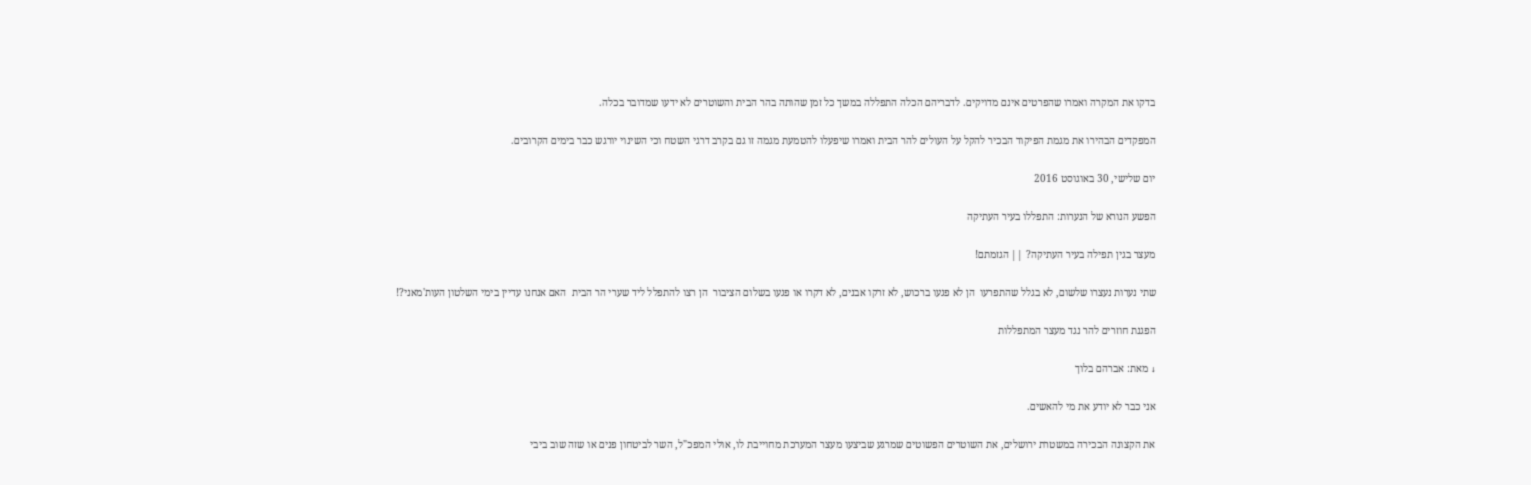בדקו את המקרה ואמרו שהפרטים אינם מדויקים. לדבריהם הכלה התפללה במשך כל זמן שהותה בהר הבית והשוטרים לא ידעו שמדובר בכלה.

המפקדים הבהירו את מגמת הפיקוד הבכיר להקל על העולים להר הבית ואמרו שיפעלו להטמעת מגמה זו גם בקרב דרגי השטח וכי השינוי יורגש כבר בימים הקרובים.

יום שלישי, 30 באוגוסט 2016

הפשע הנורא של הנערות: התפללו בעיר העתיקה

מעצר בגין תפילה בעיר העתיקה? || הגזמתם!

שתי נערות נעצרו שלשום, לא בגלל שהתפרעו  הן לא פגעו ברכוש, לא זרקו אבנים, לא דקרו או פגעו בשלום הציבור  הן רצו להתפלל ליד שערי הר הבית  האם אנחנו עדיין בימי השלטון העות'מאני?!

הפגנת חוזרים להר נגד מעצר המתפללות

↓ מאת: אברהם בלוך

אני כבר לא יודע את מי להאשים.

את הקצונה הבכירה במשטרת ירושלים, את השוטרים הפשוטים שמרגע שביצעו מעצר המערכת מחוייבת לו, אולי המפכ"ל, השר לביטחון פנים או שזה שוב ביבי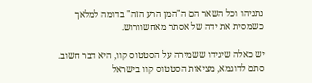נתניהו וכל השאר הם ה"המן הרע הזה" בדומה למלאך כשמסית את ידה של אסתר מאחשוורוש.

יש כאלה שיגידו ששמירה על הסטטוס קוו, היא דבר חשוב. סתם לדוגמא, מציאות הסטטוס קוו בישראל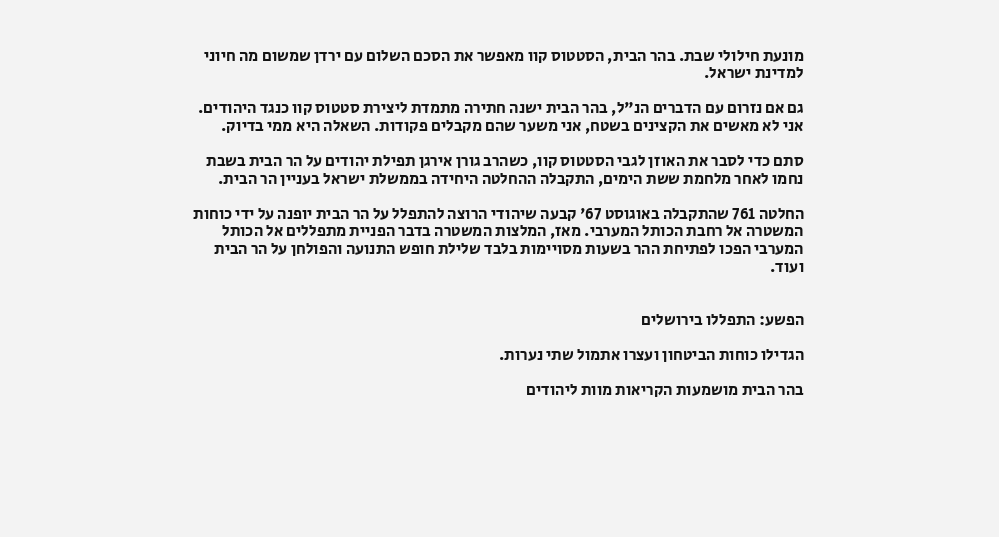מונעת חילולי שבת. בהר הבית, הסטטוס קוו מאפשר את הסכם השלום עם ירדן שמשום מה חיוני למדינת ישראל.

גם אם נזרום עם הדברים הנ"ל, בהר הבית ישנה חתירה מתמדת ליצירת סטטוס קוו כנגד היהודים. אני לא מאשים את הקצינים בשטח, אני משער שהם מקבלים פקודות. השאלה היא ממי בדיוק.

סתם כדי לסבר את האוזן לגבי הסטטוס קוו, כשהרב גורן אירגן תפילת יהודים על הר הבית בשבת נחמו לאחר מלחמת ששת הימים, התקבלה ההחלטה היחידה בממשלת ישראל בעניין הר הבית.

החלטה 761 שהתקבלה באוגוסט 67' קבעה שיהודי הרוצה להתפלל על הר הבית יופנה על ידי כוחות המשטרה אל רחבת הכותל המערבי. מאז, המלצות המשטרה בדבר הפניית מתפללים אל הכותל המערבי הפכו לפתיחת ההר בשעות מסויימות בלבד שלילת חופש התנועה והפולחן על הר הבית ועוד.


הפשע: התפללו בירושלים

הגדילו כוחות הביטחון ועצרו אתמול שתי נערות.

בהר הבית מושמעות הקריאות מוות ליהודים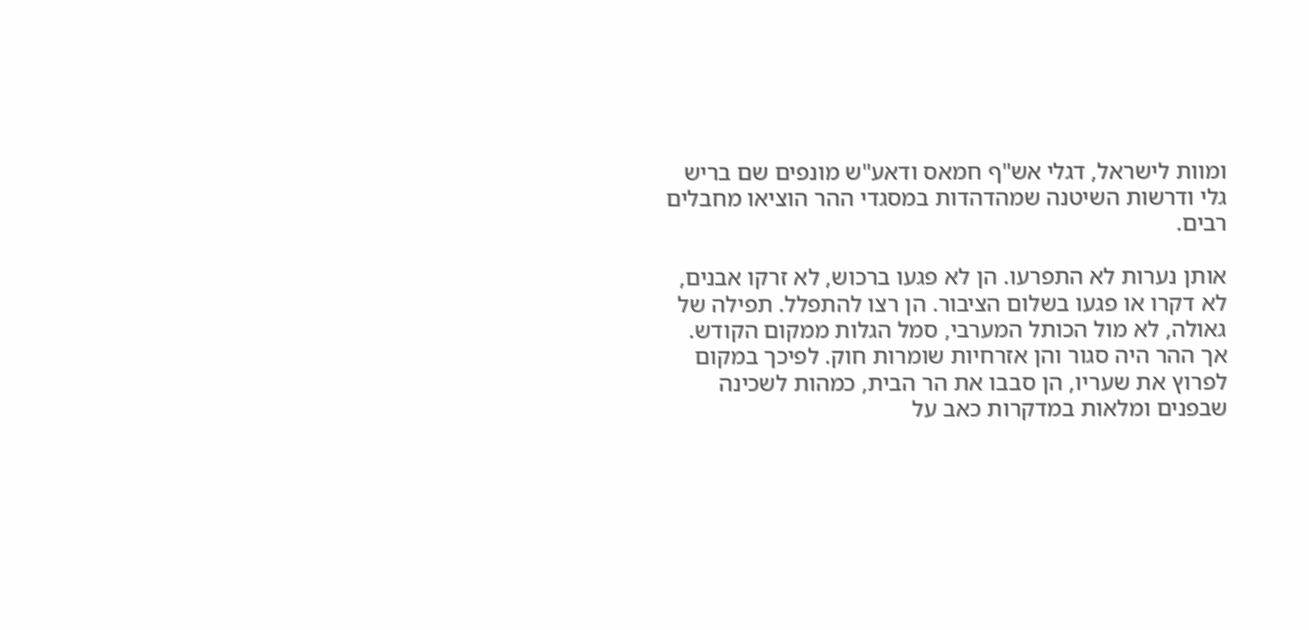ומוות לישראל, דגלי אש"ף חמאס ודאע"ש מונפים שם בריש גלי ודרשות השיטנה שמהדהדות במסגדי ההר הוציאו מחבלים רבים.

אותן נערות לא התפרעו. הן לא פגעו ברכוש, לא זרקו אבנים, לא דקרו או פגעו בשלום הציבור. הן רצו להתפלל. תפילה של גאולה, לא מול הכותל המערבי, סמל הגלות ממקום הקודש. אך ההר היה סגור והן אזרחיות שומרות חוק. לפיכך במקום לפרוץ את שעריו, הן סבבו את הר הבית, כמהות לשכינה שבפנים ומלאות במדקרות כאב על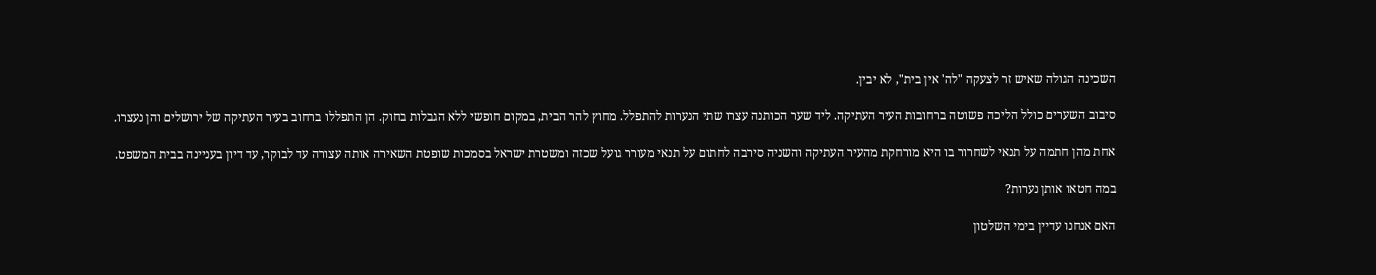השכינה הגולה שאיש זר לצעקה "לה' אין בית", לא יבין.

סיבוב השערים כולל הליכה פשוטה ברחובות העיר העתיקה. ליד שער הכותנה עצרו שתי הנערות להתפלל. מחוץ להר הבית, במקום חופשי ללא הגבלות בחוק. הן התפללו ברחוב בעיר העתיקה של ירושלים והן נעצרו.

אחת מהן חתמה על תנאי לשחרור בו היא מורחקת מהעיר העתיקה והשניה סירבה לחתום על תנאי מעורר גועל שכזה ומשטרת ישראל בסמכות שופטת השאירה אותה עצורה עד לבוקר, עד דיון בעניינה בבית המשפט.

במה חטאו אותן נערות?

האם אנחנו עדיין בימי השלטון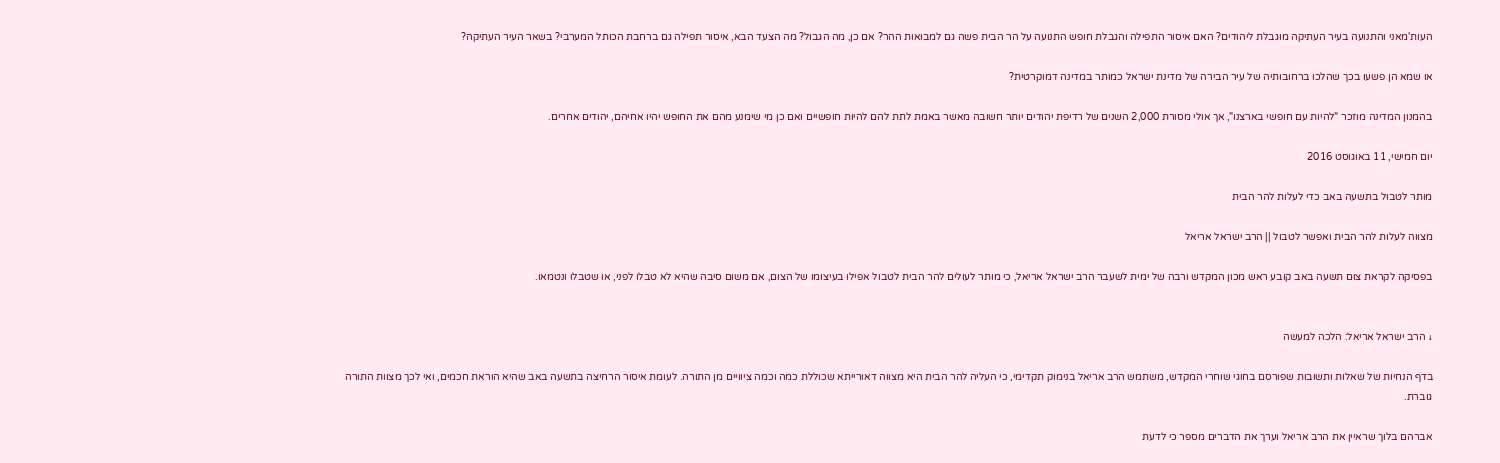העות'מאני והתנועה בעיר העתיקה מוגבלת ליהודים? האם איסור התפילה והגבלת חופש התנועה על הר הבית פשה גם למבואות ההר? אם כן, מה הגבול? מה הצעד הבא, איסור תפילה גם ברחבת הכותל המערבי? בשאר העיר העתיקה?

או שמא הן פשעו בכך שהלכו ברחובותיה של עיר הבירה של מדינת ישראל כמותר במדינה דמוקרטית?

בהמנון המדינה מוזכר "להיות עם חופשי בארצנו", אך אולי מסורת 2,000 השנים של רדיפת יהודים יותר חשובה מאשר באמת לתת להם להיות חופשיים ואם כן מי שימנע מהם את החופש יהיו אחיהם, יהודים אחרים.

יום חמישי, 11 באוגוסט 2016

מותר לטבול בתשעה באב כדי לעלות להר הבית

מצווה לעלות להר הבית ואפשר לטבול || הרב ישראל אריאל

בפסיקה לקראת צום תשעה באב קובע ראש מכון המקדש ורבה של ימית לשעבר הרב ישראל אריאל, כי מותר לעולים להר הבית לטבול אפילו בעיצומו של הצום, אם משום סיבה שהיא לא טבלו לפני, או שטבלו ונטמאו.


↓ הרב ישראל אריאל: הלכה למעשה

בדף הנחיות של שאלות ותשובות שפורסם בחוגי שוחרי המקדש, משתמש הרב אריאל בנימוק תקדימי, כי העליה להר הבית היא מצווה דאורייתא שכוללת כמה וכמה ציוויים מן התורה. לעומת איסור הרחיצה בתשעה באב שהיא הוראת חכמים, ואי לכך מצוות התורה גוברת.

אברהם בלוך שראיין את הרב אריאל וערך את הדברים מספר כי לדעת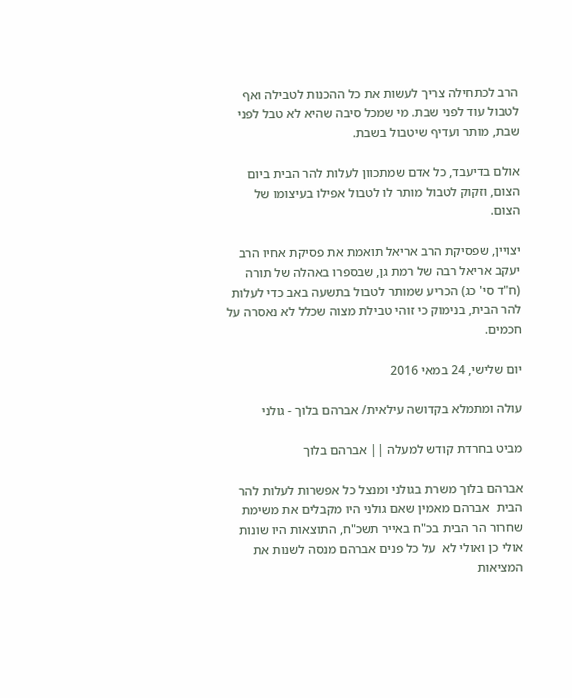הרב לכתחילה צריך לעשות את כל ההכנות לטבילה ואף לטבול עוד לפני שבת. מי שמכל סיבה שהיא לא טבל לפני שבת, מותר ועדיף שיטבול בשבת.

אולם בדיעבד, כל אדם שמתכוון לעלות להר הבית ביום הצום, וזקוק לטבול מותר לו לטבול אפילו בעיצומו של הצום.

יצויין, שפסיקת הרב אריאל תואמת את פסיקת אחיו הרב יעקב אריאל רבה של רמת גן, שבספרו באהלה של תורה (ח"ד סי' כג) הכריע שמותר לטבול בתשעה באב כדי לעלות להר הבית, בנימוק כי זוהי טבילת מצוה שכלל לא נאסרה על חכמים.

יום שלישי, 24 במאי 2016

עולה ומתמלא בקדושה עילאית/ אברהם בלוך - גולני

מביט בחרדת קודש למעלה || אברהם בלוך

אברהם בלוך משרת בגולני ומנצל כל אפשרות לעלות להר הבית  אברהם מאמין שאם גולני היו מקבלים את משימת שחרור הר הבית בכ"ח באייר תשכ"ח, התוצאות היו שונות  אולי כן ואולי לא  על כל פנים אברהם מנסה לשנות את המציאות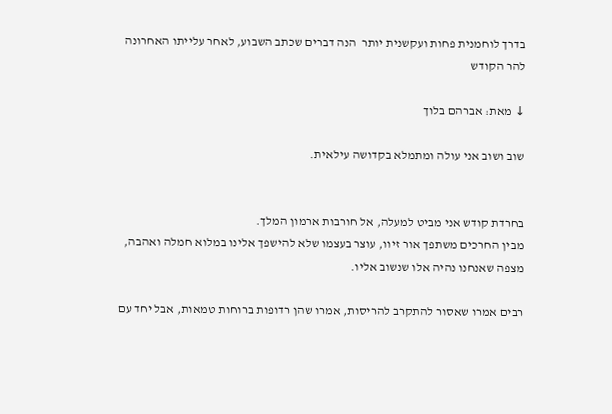בדרך לוחמנית פחות ועקשנית יותר  הנה דברים שכתב השבוע, לאחר עלייתו האחרונה להר הקודש

↓ מאת: אברהם בלוך

שוב ושוב אני עולה ומתמלא בקדושה עילאית.


בחרדת קודש אני מביט למעלה, אל חורבות ארמון המלך.
מבין החרכים משתפך אור זיוו, עוצר בעצמו שלא להישפך אלינו במלוא חמלה ואהבה, מצפה שאנחנו נהיה אלו שנשוב אליו.

רבים אמרו שאסור להתקרב להריסות, אמרו שהן רדופות ברוחות טמאות, אבל יחד עם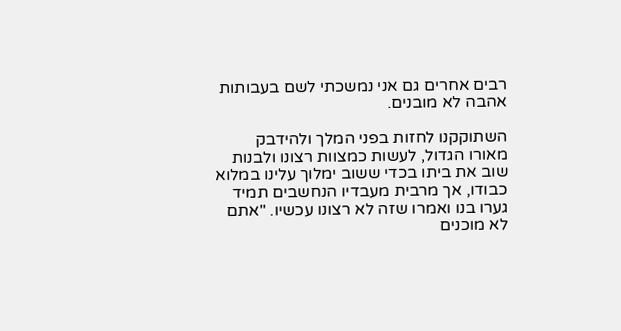רבים אחרים גם אני נמשכתי לשם בעבותות אהבה לא מובנים.

השתוקקנו לחזות בפני המלך ולהידבק מאורו הגדול, לעשות כמצוות רצונו ולבנות שוב את ביתו בכדי ששוב ימלוך עלינו במלוא כבודו, אך מרבית מעבדיו הנחשבים תמיד גערו בנו ואמרו שזה לא רצונו עכשיו. "אתם לא מוכנים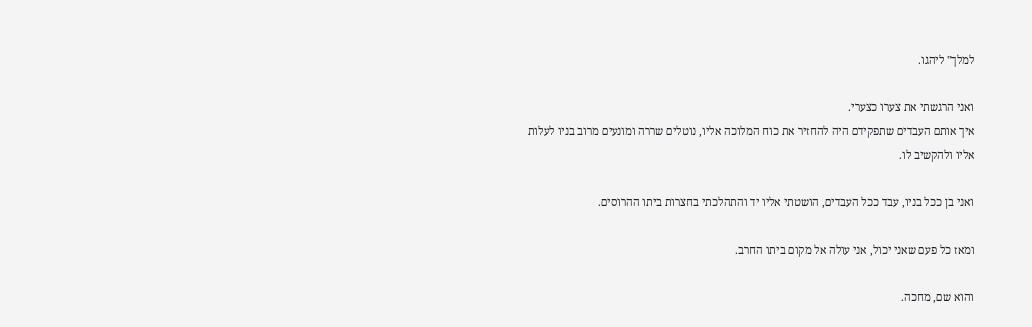למלך" ליהגו.

ואני הרגשתי את צערו כצערי.
איך אותם העבדים שתפקידם היה להחזיר את כוח המלוכה אליו, נוטלים שררה ומונעים מרוב בניו לעלות אליו ולהקשיב לו.

ואני בן ככל בניו, עבד ככל העבדים, הושטתי אליו יד והתהלכתי בחצרות ביתו ההרוסים.

ומאז כל פעם שאני יכול, אני עולה אל מקום ביתו החרב.

והוא שם, מחכה.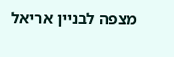מצפה לבניין אריאל